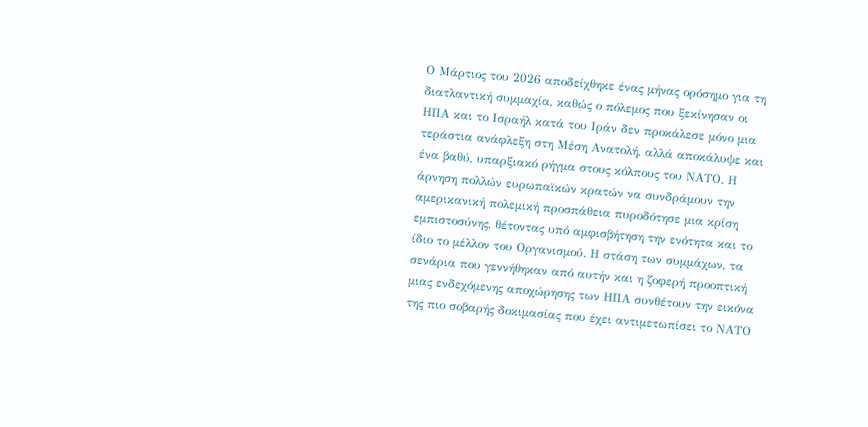Ο Μάρτιος του 2026 αποδείχθηκε ένας μήνας ορόσημο για τη διατλαντική συμμαχία, καθώς ο πόλεμος που ξεκίνησαν οι ΗΠΑ και το Ισραήλ κατά του Ιράν δεν προκάλεσε μόνο μια τεράστια ανάφλεξη στη Μέση Ανατολή, αλλά αποκάλυψε και ένα βαθύ, υπαρξιακό ρήγμα στους κόλπους του ΝΑΤΟ. Η άρνηση πολλών ευρωπαϊκών κρατών να συνδράμουν την αμερικανική πολεμική προσπάθεια πυροδότησε μια κρίση εμπιστοσύνης, θέτοντας υπό αμφισβήτηση την ενότητα και το ίδιο το μέλλον του Οργανισμού. Η στάση των συμμάχων, τα σενάρια που γεννήθηκαν από αυτήν και η ζοφερή προοπτική μιας ενδεχόμενης αποχώρησης των ΗΠΑ συνθέτουν την εικόνα της πιο σοβαρής δοκιμασίας που έχει αντιμετωπίσει το ΝΑΤΟ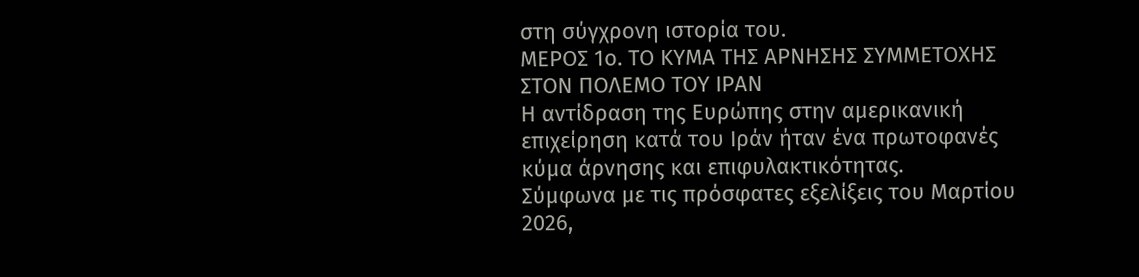στη σύγχρονη ιστορία του.
ΜΕΡΟΣ 1ο. ΤΟ ΚΥΜΑ ΤΗΣ ΑΡΝΗΣΗΣ ΣΥΜΜΕΤΟΧΗΣ ΣΤΟΝ ΠΟΛΕΜΟ ΤΟΥ ΙΡΑΝ
Η αντίδραση της Ευρώπης στην αμερικανική επιχείρηση κατά του Ιράν ήταν ένα πρωτοφανές κύμα άρνησης και επιφυλακτικότητας.
Σύμφωνα με τις πρόσφατες εξελίξεις του Μαρτίου 2026,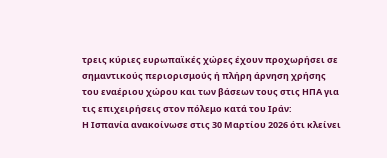τρεις κύριες ευρωπαϊκές χώρες έχουν προχωρήσει σε σημαντικούς περιορισμούς ή πλήρη άρνηση χρήσης του εναέριου χώρου και των βάσεων τους στις ΗΠΑ για τις επιχειρήσεις στον πόλεμο κατά του Ιράν:
Η Ισπανία ανακοίνωσε στις 30 Μαρτίου 2026 ότι κλείνει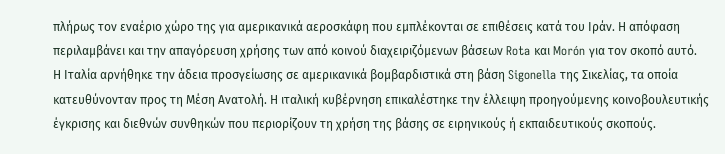πλήρως τον εναέριο χώρο της για αμερικανικά αεροσκάφη που εμπλέκονται σε επιθέσεις κατά του Ιράν. Η απόφαση περιλαμβάνει και την απαγόρευση χρήσης των από κοινού διαχειριζόμενων βάσεων Rota και Morón για τον σκοπό αυτό.
Η Ιταλία αρνήθηκε την άδεια προσγείωσης σε αμερικανικά βομβαρδιστικά στη βάση Sigonella της Σικελίας, τα οποία κατευθύνονταν προς τη Μέση Ανατολή. Η ιταλική κυβέρνηση επικαλέστηκε την έλλειψη προηγούμενης κοινοβουλευτικής έγκρισης και διεθνών συνθηκών που περιορίζουν τη χρήση της βάσης σε ειρηνικούς ή εκπαιδευτικούς σκοπούς.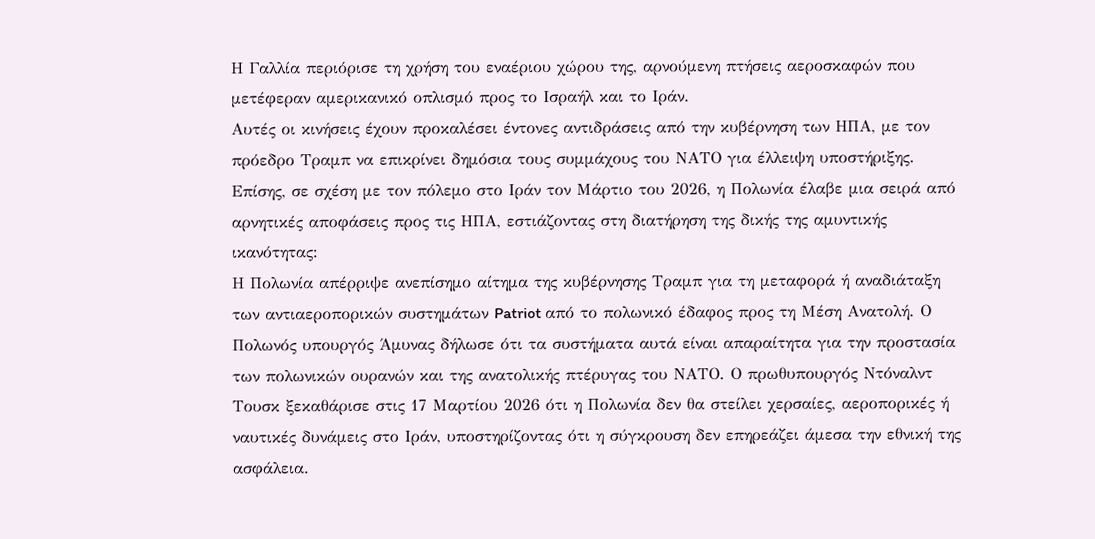Η Γαλλία περιόρισε τη χρήση του εναέριου χώρου της, αρνούμενη πτήσεις αεροσκαφών που μετέφεραν αμερικανικό οπλισμό προς το Ισραήλ και το Ιράν.
Αυτές οι κινήσεις έχουν προκαλέσει έντονες αντιδράσεις από την κυβέρνηση των ΗΠΑ, με τον πρόεδρο Τραμπ να επικρίνει δημόσια τους συμμάχους του ΝΑΤΟ για έλλειψη υποστήριξης.
Επίσης, σε σχέση με τον πόλεμο στο Ιράν τον Μάρτιο του 2026, η Πολωνία έλαβε μια σειρά από αρνητικές αποφάσεις προς τις ΗΠΑ, εστιάζοντας στη διατήρηση της δικής της αμυντικής ικανότητας:
Η Πολωνία απέρριψε ανεπίσημο αίτημα της κυβέρνησης Τραμπ για τη μεταφορά ή αναδιάταξη των αντιαεροπορικών συστημάτων Patriot από το πολωνικό έδαφος προς τη Μέση Ανατολή. Ο Πολωνός υπουργός Άμυνας δήλωσε ότι τα συστήματα αυτά είναι απαραίτητα για την προστασία των πολωνικών ουρανών και της ανατολικής πτέρυγας του ΝΑΤΟ. Ο πρωθυπουργός Ντόναλντ Τουσκ ξεκαθάρισε στις 17 Μαρτίου 2026 ότι η Πολωνία δεν θα στείλει χερσαίες, αεροπορικές ή ναυτικές δυνάμεις στο Ιράν, υποστηρίζοντας ότι η σύγκρουση δεν επηρεάζει άμεσα την εθνική της ασφάλεια.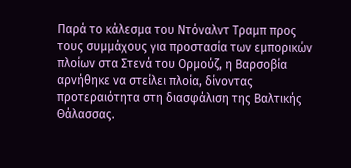Παρά το κάλεσμα του Ντόναλντ Τραμπ προς τους συμμάχους για προστασία των εμπορικών πλοίων στα Στενά του Ορμούζ, η Βαρσοβία αρνήθηκε να στείλει πλοία, δίνοντας προτεραιότητα στη διασφάλιση της Βαλτικής Θάλασσας.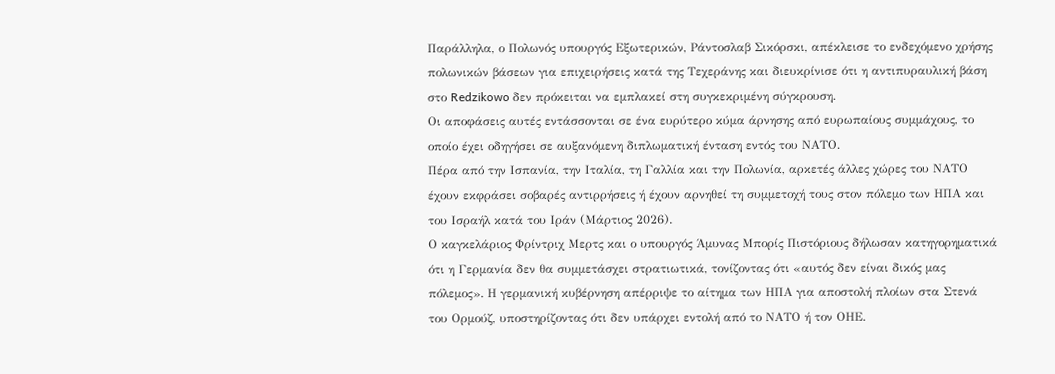Παράλληλα, ο Πολωνός υπουργός Εξωτερικών, Ράντοσλαβ Σικόρσκι, απέκλεισε το ενδεχόμενο χρήσης πολωνικών βάσεων για επιχειρήσεις κατά της Τεχεράνης και διευκρίνισε ότι η αντιπυραυλική βάση στο Redzikowo δεν πρόκειται να εμπλακεί στη συγκεκριμένη σύγκρουση.
Οι αποφάσεις αυτές εντάσσονται σε ένα ευρύτερο κύμα άρνησης από ευρωπαίους συμμάχους, το οποίο έχει οδηγήσει σε αυξανόμενη διπλωματική ένταση εντός του ΝΑΤΟ.
Πέρα από την Ισπανία, την Ιταλία, τη Γαλλία και την Πολωνία, αρκετές άλλες χώρες του ΝΑΤΟ έχουν εκφράσει σοβαρές αντιρρήσεις ή έχουν αρνηθεί τη συμμετοχή τους στον πόλεμο των ΗΠΑ και του Ισραήλ κατά του Ιράν (Μάρτιος 2026).
Ο καγκελάριος Φρίντριχ Μερτς και ο υπουργός Άμυνας Μπορίς Πιστόριους δήλωσαν κατηγορηματικά ότι η Γερμανία δεν θα συμμετάσχει στρατιωτικά, τονίζοντας ότι «αυτός δεν είναι δικός μας πόλεμος». Η γερμανική κυβέρνηση απέρριψε το αίτημα των ΗΠΑ για αποστολή πλοίων στα Στενά του Ορμούζ, υποστηρίζοντας ότι δεν υπάρχει εντολή από το ΝΑΤΟ ή τον ΟΗΕ.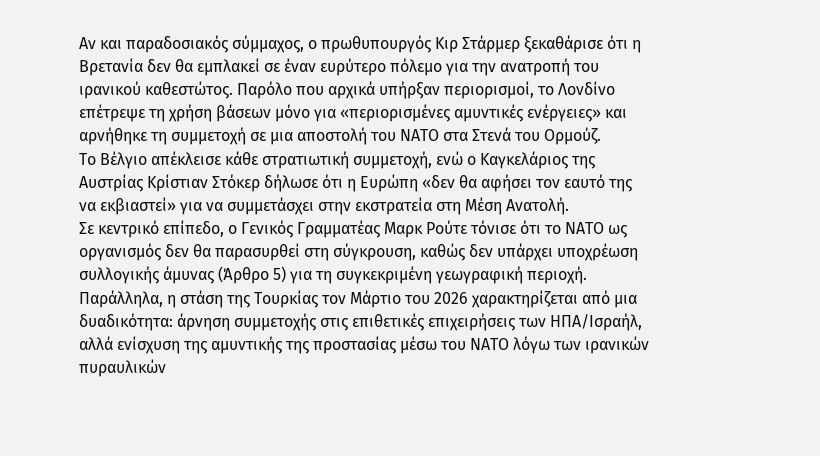Αν και παραδοσιακός σύμμαχος, ο πρωθυπουργός Κιρ Στάρμερ ξεκαθάρισε ότι η Βρετανία δεν θα εμπλακεί σε έναν ευρύτερο πόλεμο για την ανατροπή του ιρανικού καθεστώτος. Παρόλο που αρχικά υπήρξαν περιορισμοί, το Λονδίνο επέτρεψε τη χρήση βάσεων μόνο για «περιορισμένες αμυντικές ενέργειες» και αρνήθηκε τη συμμετοχή σε μια αποστολή του ΝΑΤΟ στα Στενά του Ορμούζ.
Το Βέλγιο απέκλεισε κάθε στρατιωτική συμμετοχή, ενώ ο Καγκελάριος της Αυστρίας Κρίστιαν Στόκερ δήλωσε ότι η Ευρώπη «δεν θα αφήσει τον εαυτό της να εκβιαστεί» για να συμμετάσχει στην εκστρατεία στη Μέση Ανατολή.
Σε κεντρικό επίπεδο, ο Γενικός Γραμματέας Μαρκ Ρούτε τόνισε ότι το ΝΑΤΟ ως οργανισμός δεν θα παρασυρθεί στη σύγκρουση, καθώς δεν υπάρχει υποχρέωση συλλογικής άμυνας (Άρθρο 5) για τη συγκεκριμένη γεωγραφική περιοχή.
Παράλληλα, η στάση της Τουρκίας τον Μάρτιο του 2026 χαρακτηρίζεται από μια δυαδικότητα: άρνηση συμμετοχής στις επιθετικές επιχειρήσεις των ΗΠΑ/Ισραήλ, αλλά ενίσχυση της αμυντικής της προστασίας μέσω του ΝΑΤΟ λόγω των ιρανικών πυραυλικών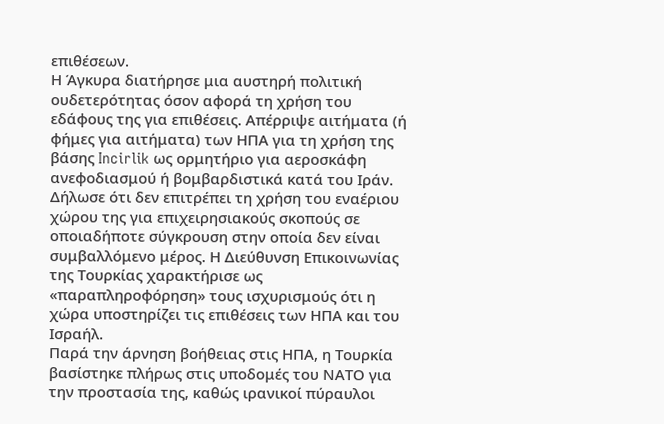επιθέσεων.
Η Άγκυρα διατήρησε μια αυστηρή πολιτική ουδετερότητας όσον αφορά τη χρήση του εδάφους της για επιθέσεις. Απέρριψε αιτήματα (ή φήμες για αιτήματα) των ΗΠΑ για τη χρήση της βάσης Incirlik ως ορμητήριο για αεροσκάφη ανεφοδιασμού ή βομβαρδιστικά κατά του Ιράν. Δήλωσε ότι δεν επιτρέπει τη χρήση του εναέριου χώρου της για επιχειρησιακούς σκοπούς σε οποιαδήποτε σύγκρουση στην οποία δεν είναι συμβαλλόμενο μέρος. Η Διεύθυνση Επικοινωνίας της Τουρκίας χαρακτήρισε ως «παραπληροφόρηση» τους ισχυρισμούς ότι η χώρα υποστηρίζει τις επιθέσεις των ΗΠΑ και του Ισραήλ.
Παρά την άρνηση βοήθειας στις ΗΠΑ, η Τουρκία βασίστηκε πλήρως στις υποδομές του ΝΑΤΟ για την προστασία της, καθώς ιρανικοί πύραυλοι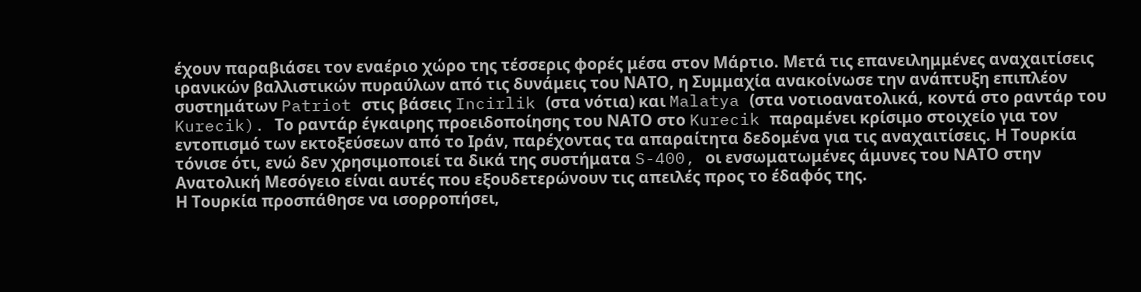έχουν παραβιάσει τον εναέριο χώρο της τέσσερις φορές μέσα στον Μάρτιο. Μετά τις επανειλημμένες αναχαιτίσεις ιρανικών βαλλιστικών πυραύλων από τις δυνάμεις του ΝΑΤΟ, η Συμμαχία ανακοίνωσε την ανάπτυξη επιπλέον συστημάτων Patriot στις βάσεις Incirlik (στα νότια) και Malatya (στα νοτιοανατολικά, κοντά στο ραντάρ του Kurecik). Το ραντάρ έγκαιρης προειδοποίησης του ΝΑΤΟ στο Kurecik παραμένει κρίσιμο στοιχείο για τον εντοπισμό των εκτοξεύσεων από το Ιράν, παρέχοντας τα απαραίτητα δεδομένα για τις αναχαιτίσεις. Η Τουρκία τόνισε ότι, ενώ δεν χρησιμοποιεί τα δικά της συστήματα S-400, οι ενσωματωμένες άμυνες του ΝΑΤΟ στην Ανατολική Μεσόγειο είναι αυτές που εξουδετερώνουν τις απειλές προς το έδαφός της.
Η Τουρκία προσπάθησε να ισορροπήσει,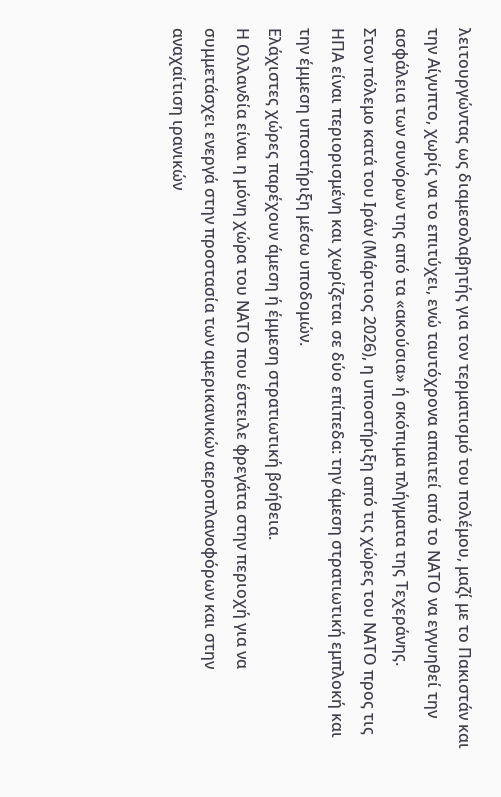λειτουργώντας ως διαμεσολαβητής για τον τερματισμό του πολέμου, μαζί με το Πακιστάν και την Αίγυπτο, χωρίς να το επιτύχει, ενώ ταυτόχρονα απαιτεί από το ΝΑΤΟ να εγγυηθεί την ασφάλεια των συνόρων της από τα «ακούσια» ή σκόπιμα πλήγματα της Τεχεράνης.
Στον πόλεμο κατά του Ιράν (Μάρτιος 2026), η υποστήριξη από τις χώρες του ΝΑΤΟ προς τις ΗΠΑ είναι περιορισμένη και χωρίζεται σε δύο επίπεδα: την άμεση στρατιωτική εμπλοκή και την έμμεση υποστήριξη μέσω υποδομών.
Ελάχιστες χώρες παρέχουν άμεση ή έμμεση στρατιωτική βοήθεια.
Η Ολλανδία είναι η μόνη χώρα του ΝΑΤΟ που έστειλε φρεγάτα στην περιοχή για να συμμετάσχει ενεργά στην προστασία των αμερικανικών αεροπλανοφόρων και στην αναχαίτιση ιρανικών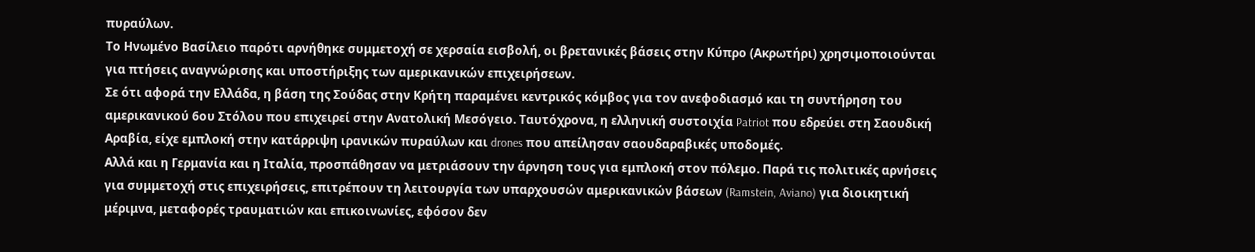πυραύλων.
Το Ηνωμένο Βασίλειο παρότι αρνήθηκε συμμετοχή σε χερσαία εισβολή, οι βρετανικές βάσεις στην Κύπρο (Ακρωτήρι) χρησιμοποιούνται για πτήσεις αναγνώρισης και υποστήριξης των αμερικανικών επιχειρήσεων.
Σε ότι αφορά την Ελλάδα, η βάση της Σούδας στην Κρήτη παραμένει κεντρικός κόμβος για τον ανεφοδιασμό και τη συντήρηση του αμερικανικού 6ου Στόλου που επιχειρεί στην Ανατολική Μεσόγειο. Ταυτόχρονα, η ελληνική συστοιχία Patriot που εδρεύει στη Σαουδική Αραβία, είχε εμπλοκή στην κατάρριψη ιρανικών πυραύλων και drones που απείλησαν σαουδαραβικές υποδομές.
Αλλά και η Γερμανία και η Ιταλία, προσπάθησαν να μετριάσουν την άρνηση τους για εμπλοκή στον πόλεμο. Παρά τις πολιτικές αρνήσεις για συμμετοχή στις επιχειρήσεις, επιτρέπουν τη λειτουργία των υπαρχουσών αμερικανικών βάσεων (Ramstein, Aviano) για διοικητική μέριμνα, μεταφορές τραυματιών και επικοινωνίες, εφόσον δεν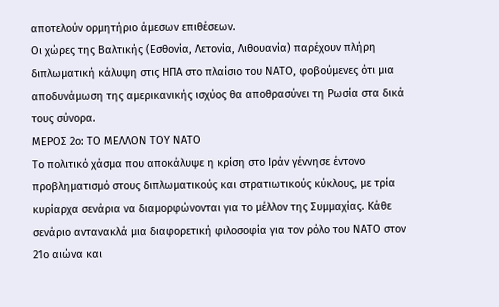αποτελούν ορμητήριο άμεσων επιθέσεων.
Οι χώρες της Βαλτικής (Εσθονία, Λετονία, Λιθουανία) παρέχουν πλήρη διπλωματική κάλυψη στις ΗΠΑ στο πλαίσιο του ΝΑΤΟ, φοβούμενες ότι μια αποδυνάμωση της αμερικανικής ισχύος θα αποθρασύνει τη Ρωσία στα δικά τους σύνορα.
ΜΕΡΟΣ 2ο: ΤΟ ΜΕΛΛΟΝ ΤΟΥ ΝΑΤΟ
Το πολιτικό χάσμα που αποκάλυψε η κρίση στο Ιράν γέννησε έντονο προβληματισμό στους διπλωματικούς και στρατιωτικούς κύκλους, με τρία κυρίαρχα σενάρια να διαμορφώνονται για το μέλλον της Συμμαχίας. Κάθε σενάριο αντανακλά μια διαφορετική φιλοσοφία για τον ρόλο του ΝΑΤΟ στον 21ο αιώνα και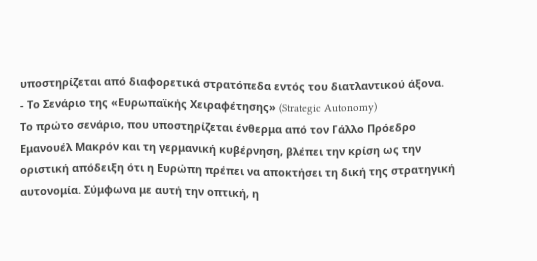υποστηρίζεται από διαφορετικά στρατόπεδα εντός του διατλαντικού άξονα.
- Το Σενάριο της «Ευρωπαϊκής Χειραφέτησης» (Strategic Autonomy)
Το πρώτο σενάριο, που υποστηρίζεται ένθερμα από τον Γάλλο Πρόεδρο Εμανουέλ Μακρόν και τη γερμανική κυβέρνηση, βλέπει την κρίση ως την οριστική απόδειξη ότι η Ευρώπη πρέπει να αποκτήσει τη δική της στρατηγική αυτονομία. Σύμφωνα με αυτή την οπτική, η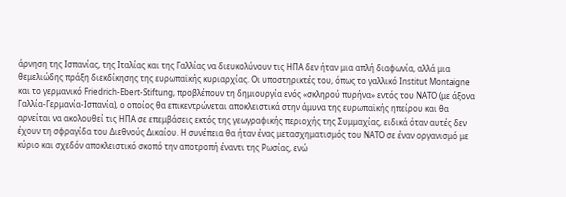άρνηση της Ισπανίας, της Ιταλίας και της Γαλλίας να διευκολύνουν τις ΗΠΑ δεν ήταν μια απλή διαφωνία, αλλά μια θεμελιώδης πράξη διεκδίκησης της ευρωπαϊκής κυριαρχίας. Οι υποστηρικτές του, όπως το γαλλικό Institut Montaigne και το γερμανικό Friedrich-Ebert-Stiftung, προβλέπουν τη δημιουργία ενός «σκληρού πυρήνα» εντός του ΝΑΤΟ (με άξονα Γαλλία-Γερμανία-Ισπανία), ο οποίος θα επικεντρώνεται αποκλειστικά στην άμυνα της ευρωπαϊκής ηπείρου και θα αρνείται να ακολουθεί τις ΗΠΑ σε επεμβάσεις εκτός της γεωγραφικής περιοχής της Συμμαχίας, ειδικά όταν αυτές δεν έχουν τη σφραγίδα του Διεθνούς Δικαίου. Η συνέπεια θα ήταν ένας μετασχηματισμός του ΝΑΤΟ σε έναν οργανισμό με κύριο και σχεδόν αποκλειστικό σκοπό την αποτροπή έναντι της Ρωσίας, ενώ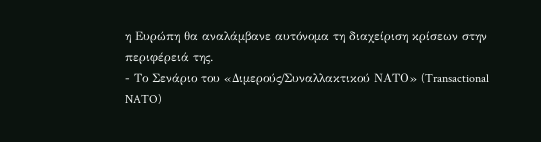η Ευρώπη θα αναλάμβανε αυτόνομα τη διαχείριση κρίσεων στην περιφέρειά της.
- Το Σενάριο του «Διμερούς/Συναλλακτικού ΝΑΤΟ» (Transactional NATO)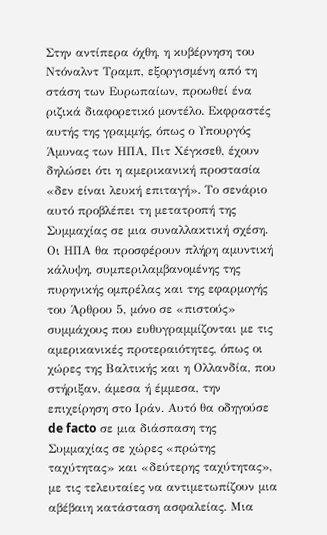Στην αντίπερα όχθη, η κυβέρνηση του Ντόναλντ Τραμπ, εξοργισμένη από τη στάση των Ευρωπαίων, προωθεί ένα ριζικά διαφορετικό μοντέλο. Εκφραστές αυτής της γραμμής, όπως ο Υπουργός Άμυνας των ΗΠΑ, Πιτ Χέγκσεθ, έχουν δηλώσει ότι η αμερικανική προστασία «δεν είναι λευκή επιταγή». Το σενάριο αυτό προβλέπει τη μετατροπή της Συμμαχίας σε μια συναλλακτική σχέση. Οι ΗΠΑ θα προσφέρουν πλήρη αμυντική κάλυψη, συμπεριλαμβανομένης της πυρηνικής ομπρέλας και της εφαρμογής του Άρθρου 5, μόνο σε «πιστούς» συμμάχους που ευθυγραμμίζονται με τις αμερικανικές προτεραιότητες, όπως οι χώρες της Βαλτικής και η Ολλανδία, που στήριξαν, άμεσα ή έμμεσα, την επιχείρηση στο Ιράν. Αυτό θα οδηγούσε de facto σε μια διάσπαση της Συμμαχίας σε χώρες «πρώτης ταχύτητας» και «δεύτερης ταχύτητας», με τις τελευταίες να αντιμετωπίζουν μια αβέβαιη κατάσταση ασφαλείας. Μια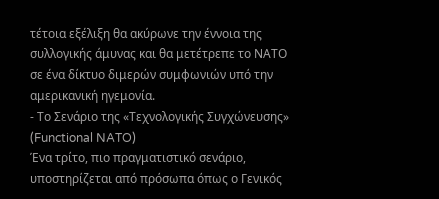τέτοια εξέλιξη θα ακύρωνε την έννοια της συλλογικής άμυνας και θα μετέτρεπε το ΝΑΤΟ σε ένα δίκτυο διμερών συμφωνιών υπό την αμερικανική ηγεμονία.
- Το Σενάριο της «Τεχνολογικής Συγχώνευσης» (Functional NATO)
Ένα τρίτο, πιο πραγματιστικό σενάριο, υποστηρίζεται από πρόσωπα όπως ο Γενικός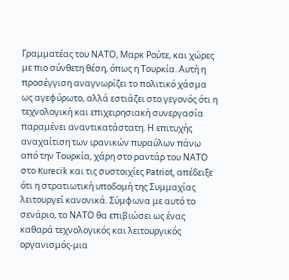Γραμματέας του ΝΑΤΟ, Μαρκ Ρούτε, και χώρες με πιο σύνθετη θέση, όπως η Τουρκία. Αυτή η προσέγγιση αναγνωρίζει το πολιτικό χάσμα ως αγεφύρωτο, αλλά εστιάζει στο γεγονός ότι η τεχνολογική και επιχειρησιακή συνεργασία παραμένει αναντικατάστατη. Η επιτυχής αναχαίτιση των ιρανικών πυραύλων πάνω από την Τουρκία, χάρη στο ραντάρ του ΝΑΤΟ στο Kurecik και τις συστοιχίες Patriot, απέδειξε ότι η στρατιωτική υποδομή της Συμμαχίας λειτουργεί κανονικά. Σύμφωνα με αυτό το σενάριο, το ΝΑΤΟ θα επιβιώσει ως ένας καθαρά τεχνολογικός και λειτουργικός οργανισμός-μια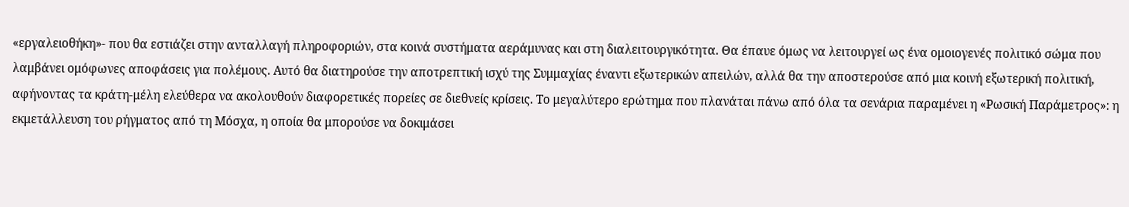«εργαλειοθήκη»- που θα εστιάζει στην ανταλλαγή πληροφοριών, στα κοινά συστήματα αεράμυνας και στη διαλειτουργικότητα. Θα έπαυε όμως να λειτουργεί ως ένα ομοιογενές πολιτικό σώμα που λαμβάνει ομόφωνες αποφάσεις για πολέμους. Αυτό θα διατηρούσε την αποτρεπτική ισχύ της Συμμαχίας έναντι εξωτερικών απειλών, αλλά θα την αποστερούσε από μια κοινή εξωτερική πολιτική, αφήνοντας τα κράτη-μέλη ελεύθερα να ακολουθούν διαφορετικές πορείες σε διεθνείς κρίσεις. Το μεγαλύτερο ερώτημα που πλανάται πάνω από όλα τα σενάρια παραμένει η «Ρωσική Παράμετρος»: η εκμετάλλευση του ρήγματος από τη Μόσχα, η οποία θα μπορούσε να δοκιμάσει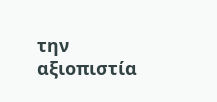την αξιοπιστία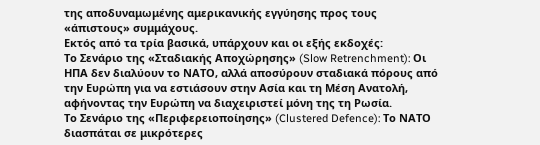της αποδυναμωμένης αμερικανικής εγγύησης προς τους «άπιστους» συμμάχους.
Εκτός από τα τρία βασικά, υπάρχουν και οι εξής εκδοχές:
Το Σενάριο της «Σταδιακής Αποχώρησης» (Slow Retrenchment): Οι ΗΠΑ δεν διαλύουν το ΝΑΤΟ, αλλά αποσύρουν σταδιακά πόρους από την Ευρώπη για να εστιάσουν στην Ασία και τη Μέση Ανατολή, αφήνοντας την Ευρώπη να διαχειριστεί μόνη της τη Ρωσία.
Το Σενάριο της «Περιφερειοποίησης» (Clustered Defence): Το ΝΑΤΟ διασπάται σε μικρότερες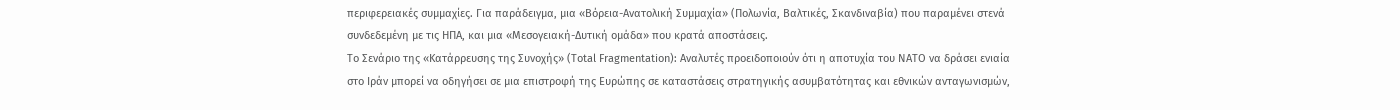περιφερειακές συμμαχίες. Για παράδειγμα, μια «Βόρεια-Ανατολική Συμμαχία» (Πολωνία, Βαλτικές, Σκανδιναβία) που παραμένει στενά συνδεδεμένη με τις ΗΠΑ, και μια «Μεσογειακή-Δυτική ομάδα» που κρατά αποστάσεις.
Το Σενάριο της «Κατάρρευσης της Συνοχής» (Total Fragmentation): Αναλυτές προειδοποιούν ότι η αποτυχία του ΝΑΤΟ να δράσει ενιαία στο Ιράν μπορεί να οδηγήσει σε μια επιστροφή της Ευρώπης σε καταστάσεις στρατηγικής ασυμβατότητας και εθνικών ανταγωνισμών,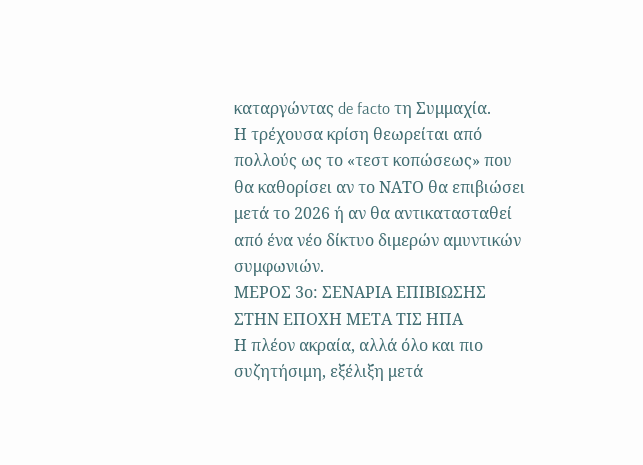καταργώντας de facto τη Συμμαχία.
Η τρέχουσα κρίση θεωρείται από πολλούς ως το «τεστ κοπώσεως» που θα καθορίσει αν το ΝΑΤΟ θα επιβιώσει μετά το 2026 ή αν θα αντικατασταθεί από ένα νέο δίκτυο διμερών αμυντικών συμφωνιών.
ΜΕΡΟΣ 3ο: ΣΕΝΑΡΙΑ ΕΠΙΒΙΩΣΗΣ ΣΤΗΝ ΕΠΟΧΗ ΜΕΤΑ ΤΙΣ ΗΠΑ
Η πλέον ακραία, αλλά όλο και πιο συζητήσιμη, εξέλιξη μετά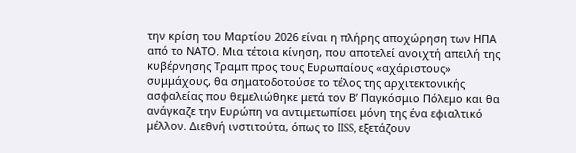την κρίση του Μαρτίου 2026 είναι η πλήρης αποχώρηση των ΗΠΑ από το ΝΑΤΟ. Μια τέτοια κίνηση, που αποτελεί ανοιχτή απειλή της κυβέρνησης Τραμπ προς τους Ευρωπαίους «αχάριστους» συμμάχους, θα σηματοδοτούσε το τέλος της αρχιτεκτονικής ασφαλείας που θεμελιώθηκε μετά τον Β’ Παγκόσμιο Πόλεμο και θα ανάγκαζε την Ευρώπη να αντιμετωπίσει μόνη της ένα εφιαλτικό μέλλον. Διεθνή ινστιτούτα, όπως το IISS, εξετάζουν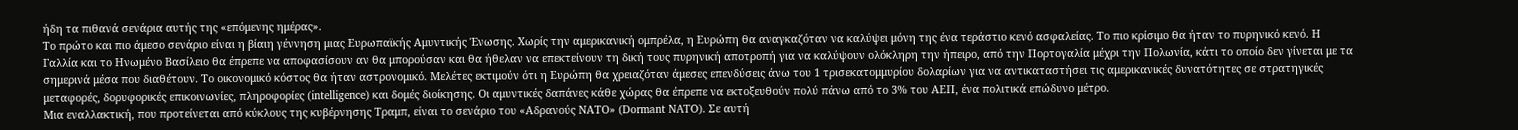ήδη τα πιθανά σενάρια αυτής της «επόμενης ημέρας».
Το πρώτο και πιο άμεσο σενάριο είναι η βίαιη γέννηση μιας Ευρωπαϊκής Αμυντικής Ένωσης. Χωρίς την αμερικανική ομπρέλα, η Ευρώπη θα αναγκαζόταν να καλύψει μόνη της ένα τεράστιο κενό ασφαλείας. Το πιο κρίσιμο θα ήταν το πυρηνικό κενό. Η Γαλλία και το Ηνωμένο Βασίλειο θα έπρεπε να αποφασίσουν αν θα μπορούσαν και θα ήθελαν να επεκτείνουν τη δική τους πυρηνική αποτροπή για να καλύψουν ολόκληρη την ήπειρο, από την Πορτογαλία μέχρι την Πολωνία, κάτι το οποίο δεν γίνεται με τα σημερινά μέσα που διαθέτουν. Το οικονομικό κόστος θα ήταν αστρονομικό. Μελέτες εκτιμούν ότι η Ευρώπη θα χρειαζόταν άμεσες επενδύσεις άνω του 1 τρισεκατομμυρίου δολαρίων για να αντικαταστήσει τις αμερικανικές δυνατότητες σε στρατηγικές μεταφορές, δορυφορικές επικοινωνίες, πληροφορίες (intelligence) και δομές διοίκησης. Οι αμυντικές δαπάνες κάθε χώρας θα έπρεπε να εκτοξευθούν πολύ πάνω από το 3% του ΑΕΠ, ένα πολιτικά επώδυνο μέτρο.
Μια εναλλακτική, που προτείνεται από κύκλους της κυβέρνησης Τραμπ, είναι το σενάριο του «Αδρανούς ΝΑΤΟ» (Dormant NATO). Σε αυτή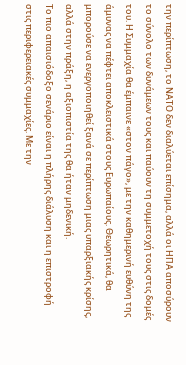την περίπτωση, το ΝΑΤΟ δεν διαλύεται επίσημα, αλλά οι ΗΠΑ αποσύρουν το σύνολο των δυνάμεων τους και παύουν τη συμμετοχή τους στις δομές του. Η Συμμαχία θα έμπαινε «στον πάγο», με την καθημερινή ευθύνη της άμυνας να πέφτει αποκλειστικά στους Ευρωπαίους. Θεωρητικά, θα μπορούσε να ενεργοποιηθεί ξανά σε περίπτωση μιας υπαρξιακής κρίσης, αλλά στην πράξη, η αξιοπιστία της θα ήταν μηδενική.
Το πιο απαισιόδοξο σενάριο είναι η πλήρης διάλυση και η επιστροφή στις περιφερειακές συμμαχίες. Με την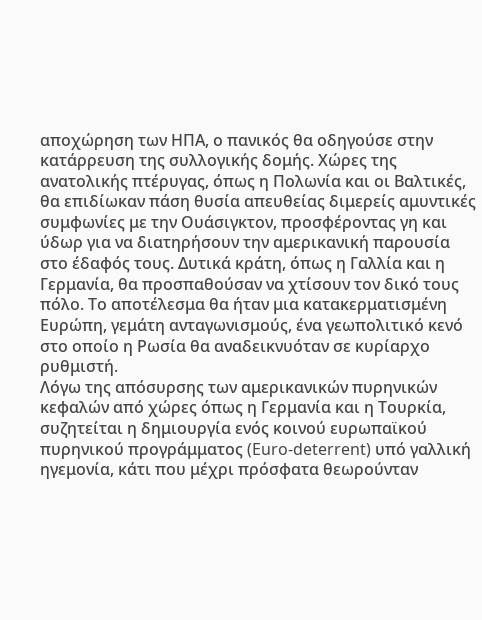αποχώρηση των ΗΠΑ, ο πανικός θα οδηγούσε στην κατάρρευση της συλλογικής δομής. Χώρες της ανατολικής πτέρυγας, όπως η Πολωνία και οι Βαλτικές, θα επιδίωκαν πάση θυσία απευθείας διμερείς αμυντικές συμφωνίες με την Ουάσιγκτον, προσφέροντας γη και ύδωρ για να διατηρήσουν την αμερικανική παρουσία στο έδαφός τους. Δυτικά κράτη, όπως η Γαλλία και η Γερμανία, θα προσπαθούσαν να χτίσουν τον δικό τους πόλο. Το αποτέλεσμα θα ήταν μια κατακερματισμένη Ευρώπη, γεμάτη ανταγωνισμούς, ένα γεωπολιτικό κενό στο οποίο η Ρωσία θα αναδεικνυόταν σε κυρίαρχο ρυθμιστή.
Λόγω της απόσυρσης των αμερικανικών πυρηνικών κεφαλών από χώρες όπως η Γερμανία και η Τουρκία, συζητείται η δημιουργία ενός κοινού ευρωπαϊκού πυρηνικού προγράμματος (Euro-deterrent) υπό γαλλική ηγεμονία, κάτι που μέχρι πρόσφατα θεωρούνταν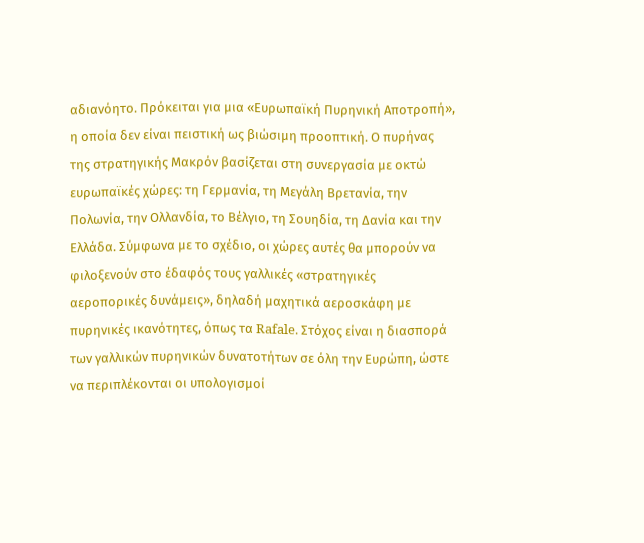αδιανόητο. Πρόκειται για μια «Ευρωπαϊκή Πυρηνική Αποτροπή», η οποία δεν είναι πειστική ως βιώσιμη προοπτική. Ο πυρήνας της στρατηγικής Μακρόν βασίζεται στη συνεργασία με οκτώ ευρωπαϊκές χώρες: τη Γερμανία, τη Μεγάλη Βρετανία, την Πολωνία, την Ολλανδία, το Βέλγιο, τη Σουηδία, τη Δανία και την Ελλάδα. Σύμφωνα με το σχέδιο, οι χώρες αυτές θα μπορούν να φιλοξενούν στο έδαφός τους γαλλικές «στρατηγικές αεροπορικές δυνάμεις», δηλαδή μαχητικά αεροσκάφη με πυρηνικές ικανότητες, όπως τα Rafale. Στόχος είναι η διασπορά των γαλλικών πυρηνικών δυνατοτήτων σε όλη την Ευρώπη, ώστε να περιπλέκονται οι υπολογισμοί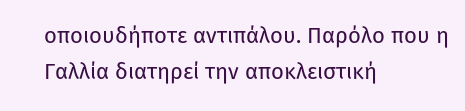οποιουδήποτε αντιπάλου. Παρόλο που η Γαλλία διατηρεί την αποκλειστική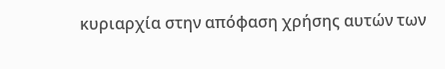κυριαρχία στην απόφαση χρήσης αυτών των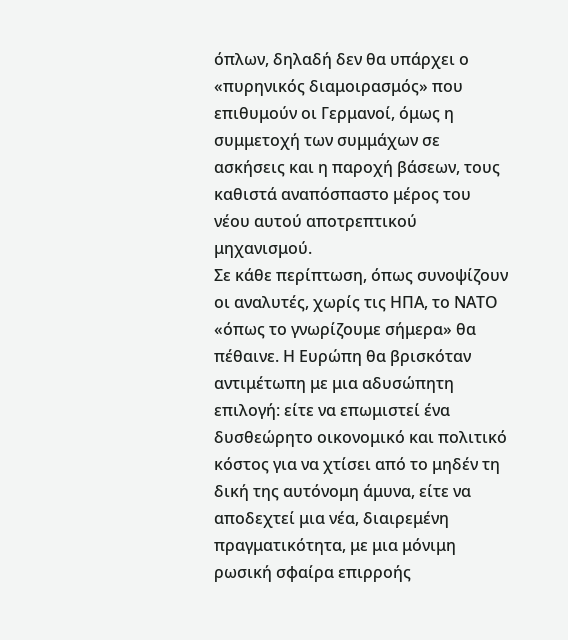όπλων, δηλαδή δεν θα υπάρχει ο «πυρηνικός διαμοιρασμός» που επιθυμούν οι Γερμανοί, όμως η συμμετοχή των συμμάχων σε ασκήσεις και η παροχή βάσεων, τους καθιστά αναπόσπαστο μέρος του νέου αυτού αποτρεπτικού μηχανισμού.
Σε κάθε περίπτωση, όπως συνοψίζουν οι αναλυτές, χωρίς τις ΗΠΑ, το ΝΑΤΟ «όπως το γνωρίζουμε σήμερα» θα πέθαινε. Η Ευρώπη θα βρισκόταν αντιμέτωπη με μια αδυσώπητη επιλογή: είτε να επωμιστεί ένα δυσθεώρητο οικονομικό και πολιτικό κόστος για να χτίσει από το μηδέν τη δική της αυτόνομη άμυνα, είτε να αποδεχτεί μια νέα, διαιρεμένη πραγματικότητα, με μια μόνιμη ρωσική σφαίρα επιρροής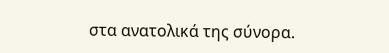στα ανατολικά της σύνορα.